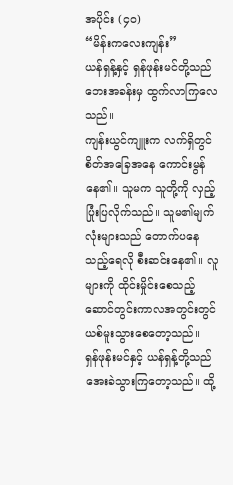အပိုင်း (၄၀)
“မိန်းကလေးကျန်း”
ယန်ရှန့်နှင့် ရှန်ဖုန်းမင်တို့သည် ဘေးအခန်းမှ ထွက်လာကြလေသည်။
ကျန်းယွင်ကျူးက လက်ရှိတွင် စိတ်အခြေအနေ ကောင်းမွန်နေ၏။ သူမက သူတို့ကို လှည့်ပြုံးပြလိုက်သည်။ သူမ၏မျက်လုံးများသည် တောက်ပနေသည့်ရေလို စီးဆင်းနေ၏။ လူများကို ထိုင်းမှိုင်းစေသည့် ဆောင်တွင်းကာလအတွင်းတွင် ယစ်မူးသွားစေတော့သည်။
ရှန်ဖုန်းမင်နှင့် ယန်ရှန့်တို့သည် အေးခဲသွားကြတော့သည်။ ထို့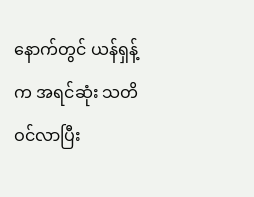နောက်တွင် ယန်ရှန့်က အရင်ဆုံး သတိဝင်လာပြီး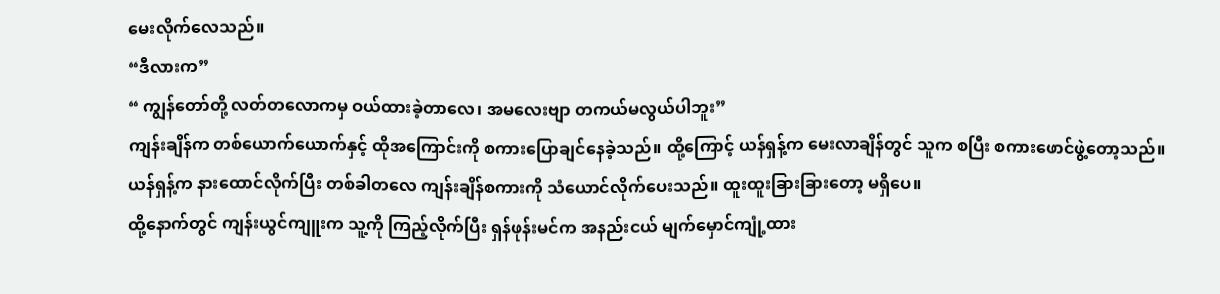မေးလိုက်လေသည်။
“ဒီလားက”
“ ကျွန်တော်တို့ လတ်တလောကမှ ဝယ်ထားခဲ့တာလေ၊ အမလေးဗျာ တကယ်မလွယ်ပါဘူး”
ကျန်းချိန်က တစ်ယောက်ယောက်နှင့် ထိုအကြောင်းကို စကားပြောချင်နေခဲ့သည်။ ထို့ကြောင့် ယန်ရှန့်က မေးလာချိန်တွင် သူက စပြီး စကားဖောင်ဖွဲ့တော့သည်။
ယန်ရှန့်က နားထောင်လိုက်ပြီး တစ်ခါတလေ ကျန်းချိန်စကားကို သံယောင်လိုက်ပေးသည်။ ထူးထူးခြားခြားတော့ မရှိပေ။
ထို့နောက်တွင် ကျန်းယွင်ကျူးက သူ့ကို ကြည့်လိုက်ပြီး ရှန်ဖုန်းမင်က အနည်းငယ် မျက်မှောင်ကျုံ့ထား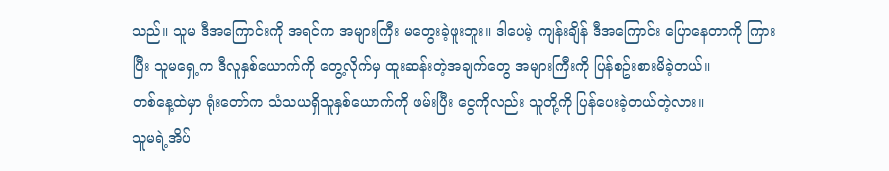သည်။ သူမ ဒီအကြောင်းကို အရင်က အများကြီး မတွေးခဲ့ဖူးဘူး။ ဒါပေမဲ့ ကျန်းချိန် ဒီအကြောင်း ပြောနေတာကို ကြားပြီး သူမရှေ့က ဒီလူနှစ်ယောက်ကို တွေ့လိုက်မှ ထူးဆန်းတဲ့အချက်တွေ အများကြီးကို ပြန်စဥ်းစားမိခဲ့တယ်။
တစ်နေ့ထဲမှာ ရုံးတော်က သံသယရှိသူနှစ်ယောက်ကို ဖမ်းပြီး ငွေကိုလည်း သူတို့ကို ပြန်ပေးခဲ့တယ်တဲ့လား။
သူမရဲ့အိပ်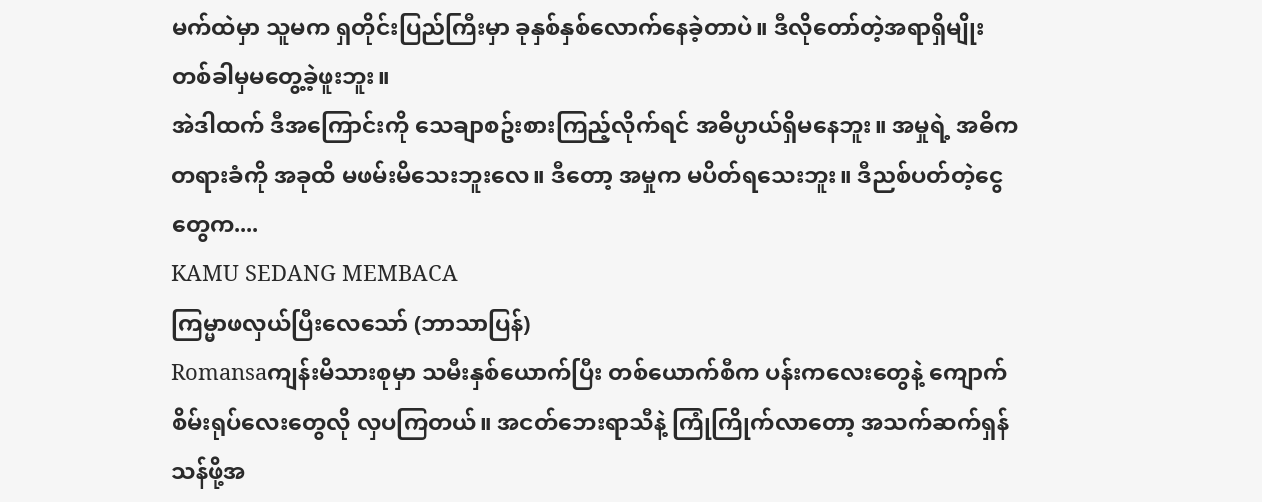မက်ထဲမှာ သူမက ရှတိုင်းပြည်ကြီးမှာ ခုနှစ်နှစ်လောက်နေခဲ့တာပဲ။ ဒီလိုတော်တဲ့အရာရှိမျိုး တစ်ခါမှမတွေ့ခဲ့ဖူးဘူး။
အဲဒါထက် ဒီအကြောင်းကို သေချာစဥ်းစားကြည့်လိုက်ရင် အဓိပ္ပာယ်ရှိမနေဘူး။ အမှုရဲ့ အဓိကတရားခံကို အခုထိ မဖမ်းမိသေးဘူးလေ။ ဒီတော့ အမှုက မပိတ်ရသေးဘူး။ ဒီညစ်ပတ်တဲ့ငွေတွေက....
KAMU SEDANG MEMBACA
ကြမ္မာဖလှယ်ပြီးလေသော် (ဘာသာပြန်)
Romansaကျန်းမိသားစုမှာ သမီးနှစ်ယောက်ပြီး တစ်ယောက်စီက ပန်းကလေးတွေနဲ့ ကျောက်စိမ်းရုပ်လေးတွေလို လှပကြတယ်။ အငတ်ဘေးရာသီနဲ့ ကြုံကြိုက်လာတော့ အသက်ဆက်ရှန်သန်ဖို့အ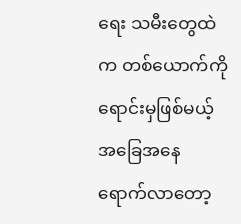ရေး သမီးတွေထဲက တစ်ယောက်ကို ရောင်းမှဖြစ်မယ့် အခြေအနေရောက်လာတော့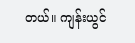တယ်။ ကျန်းယွင်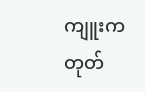ကျူးက တုတ်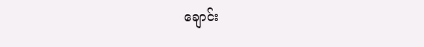ချောင်း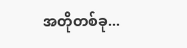အတိုတစ်ခု...